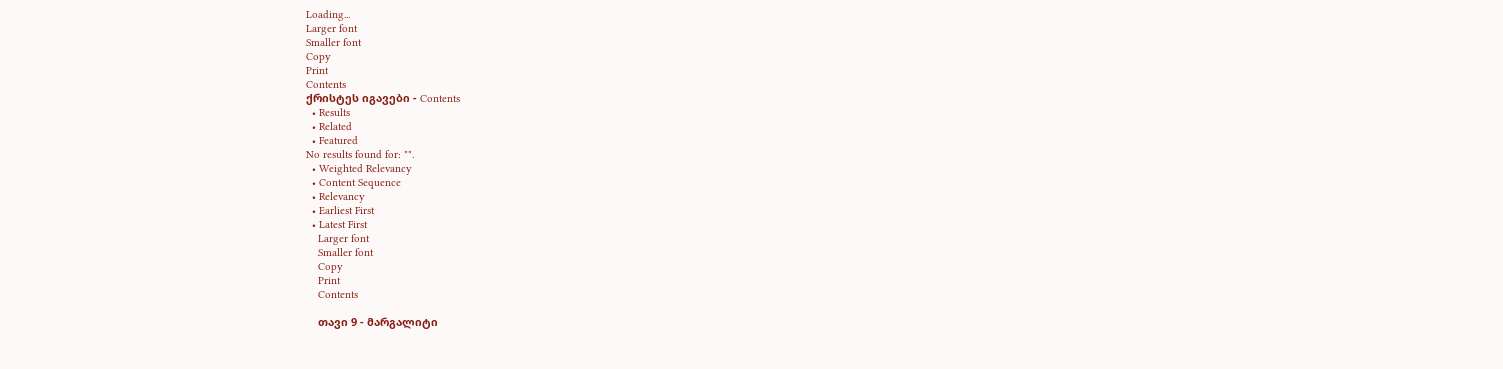Loading...
Larger font
Smaller font
Copy
Print
Contents
ქრისტეს იგავები - Contents
  • Results
  • Related
  • Featured
No results found for: "".
  • Weighted Relevancy
  • Content Sequence
  • Relevancy
  • Earliest First
  • Latest First
    Larger font
    Smaller font
    Copy
    Print
    Contents

    თავი 9 - მარგალიტი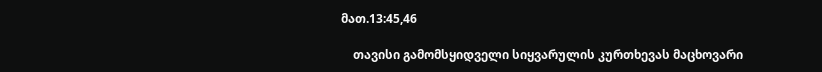მათ.13:45,46

    თავისი გამომსყიდველი სიყვარულის კურთხევას მაცხოვარი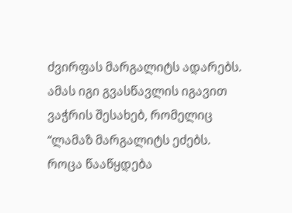ძვირფას მარგალიტს ადარებს. ამას იგი გვასწავლის იგავით ვაჭრის შესახებ, რომელიც “ლამაზ მარგალიტს ეძებს. როცა წააწყდება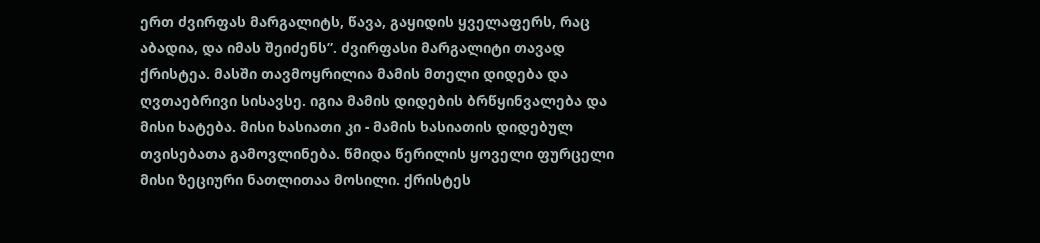ერთ ძვირფას მარგალიტს, წავა, გაყიდის ყველაფერს, რაც აბადია, და იმას შეიძენს”. ძვირფასი მარგალიტი თავად ქრისტეა. მასში თავმოყრილია მამის მთელი დიდება და ღვთაებრივი სისავსე. იგია მამის დიდების ბრწყინვალება და მისი ხატება. მისი ხასიათი კი - მამის ხასიათის დიდებულ თვისებათა გამოვლინება. წმიდა წერილის ყოველი ფურცელი მისი ზეციური ნათლითაა მოსილი. ქრისტეს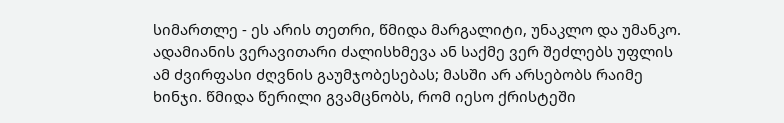სიმართლე - ეს არის თეთრი, წმიდა მარგალიტი, უნაკლო და უმანკო. ადამიანის ვერავითარი ძალისხმევა ან საქმე ვერ შეძლებს უფლის ამ ძვირფასი ძღვნის გაუმჯობესებას; მასში არ არსებობს რაიმე ხინჯი. წმიდა წერილი გვამცნობს, რომ იესო ქრისტეში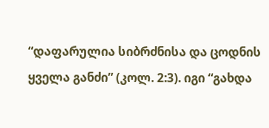“დაფარულია სიბრძნისა და ცოდნის ყველა განძი” (კოლ. 2:3). იგი “გახდა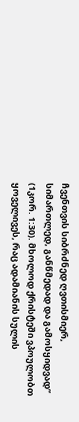ჩვენთვის სიბრძნედ ღვთისმიერ, სიმართლედ, განწმედად და გამოსყიდვად” (1კორ. 1:30). მხოლოდ ქრისტეში ვპოულობთ ყოველივეს, რაც ადამიანის სულის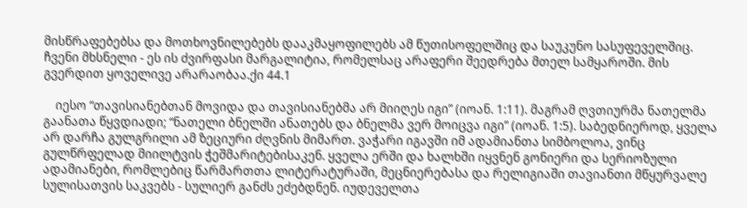მისწრაფებებსა და მოთხოვნილებებს დააკმაყოფილებს ამ წუთისოფელშიც და საუკუნო სასუფეველშიც. ჩვენი მხსნელი - ეს ის ძვირფასი მარგალიტია, რომელსაც არაფერი შეედრება მთელ სამყაროში. მის გვერდით ყოველივე არარაობაა.ქი 44.1

    იესო “თავისიანებთან მოვიდა და თავისიანებმა არ მიიღეს იგი” (იოან. 1:11). მაგრამ ღვთიურმა ნათელმა გაანათა წყვდიადი; “ნათელი ბნელში ანათებს და ბნელმა ვერ მოიცვა იგი” (იოან. 1:5). საბედნიეროდ, ყველა არ დარჩა გულგრილი ამ ზეციური ძღვნის მიმართ. ვაჭარი იგავში იმ ადამიანთა სიმბოლოა, ვინც გულწრფელად მიილტვის ჭეშმარიტებისაკენ. ყველა ერში და ხალხში იყვნენ გონიერი და სერიოზული ადამიანები, რომლებიც წარმართთა ლიტერატურაში, მეცნიერებასა და რელიგიაში თავიანთი მწყურვალე სულისათვის საკვებს - სულიერ განძს ეძებდნენ. იუდეველთა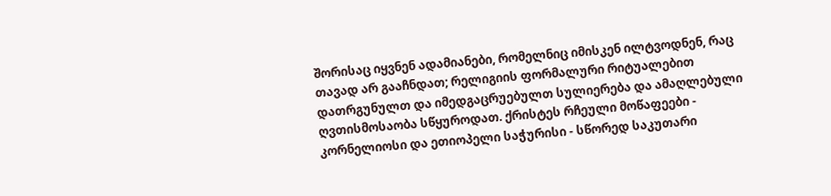შორისაც იყვნენ ადამიანები, რომელნიც იმისკენ ილტვოდნენ, რაც თავად არ გააჩნდათ; რელიგიის ფორმალური რიტუალებით დათრგუნულთ და იმედგაცრუებულთ სულიერება და ამაღლებული ღვთისმოსაობა სწყუროდათ. ქრისტეს რჩეული მოწაფეები - კორნელიოსი და ეთიოპელი საჭურისი - სწორედ საკუთარი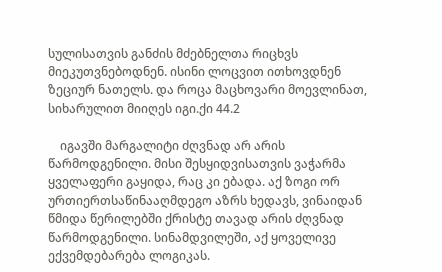სულისათვის განძის მძებნელთა რიცხვს მიეკუთვნებოდნენ. ისინი ლოცვით ითხოვდნენ ზეციურ ნათელს. და როცა მაცხოვარი მოევლინათ, სიხარულით მიიღეს იგი.ქი 44.2

    იგავში მარგალიტი ძღვნად არ არის წარმოდგენილი. მისი შესყიდვისათვის ვაჭარმა ყველაფერი გაყიდა, რაც კი ებადა. აქ ზოგი ორ ურთიერთსაწინააღმდეგო აზრს ხედავს, ვინაიდან წმიდა წერილებში ქრისტე თავად არის ძღვნად წარმოდგენილი. სინამდვილეში, აქ ყოველივე ექვემდებარება ლოგიკას.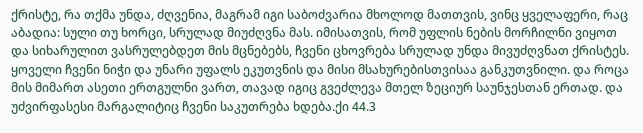ქრისტე, რა თქმა უნდა, ძღვენია, მაგრამ იგი საბოძვარია მხოლოდ მათთვის, ვინც ყველაფერი, რაც აბადია: სული თუ ხორცი, სრულად მიუძღვნა მას. იმისათვის, რომ უფლის ნების მორჩილნი ვიყოთ და სიხარულით ვასრულებდეთ მის მცნებებს, ჩვენი ცხოვრება სრულად უნდა მივუძღვნათ ქრისტეს. ყოველი ჩვენი ნიჭი და უნარი უფალს ეკუთვნის და მისი მსახურებისთვისაა განკუთვნილი. და როცა მის მიმართ ასეთი ერთგულნი ვართ, თავად იგიც გვეძლევა მთელ ზეციურ საუნჯესთან ერთად. და უძვირფასესი მარგალიტიც ჩვენი საკუთრება ხდება.ქი 44.3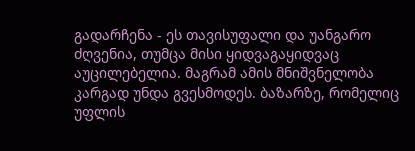გადარჩენა - ეს თავისუფალი და უანგარო ძღვენია, თუმცა მისი ყიდვაგაყიდვაც აუცილებელია. მაგრამ ამის მნიშვნელობა კარგად უნდა გვესმოდეს. ბაზარზე, რომელიც უფლის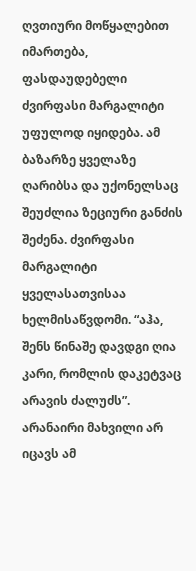ღვთიური მოწყალებით იმართება, ფასდაუდებელი ძვირფასი მარგალიტი უფულოდ იყიდება. ამ ბაზარზე ყველაზე ღარიბსა და უქონელსაც შეუძლია ზეციური განძის შეძენა. ძვირფასი მარგალიტი ყველასათვისაა ხელმისაწვდომი. “აჰა, შენს წინაშე დავდგი ღია კარი, რომლის დაკეტვაც არავის ძალუძს”. არანაირი მახვილი არ იცავს ამ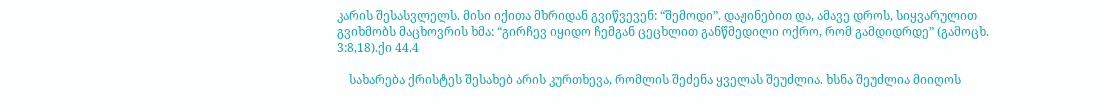კარის შესასვლელს. მისი იქითა მხრიდან გვიწვევენ: “შემოდი”. დაჟინებით და, ამავე დროს, სიყვარულით გვიხმობს მაცხოვრის ხმა: “გირჩევ იყიდო ჩემგან ცეცხლით განწმედილი ოქრო, რომ გამდიდრდე” (გამოცხ. 3:8,18).ქი 44.4

    სახარება ქრისტეს შესახებ არის კურთხევა, რომლის შეძენა ყველას შეუძლია. ხსნა შეუძლია მიიღოს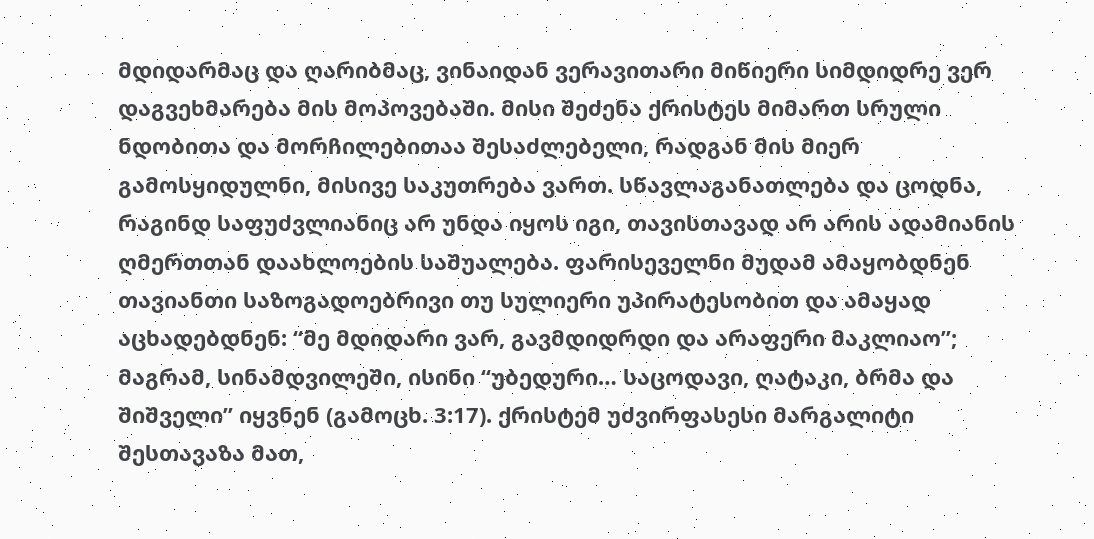მდიდარმაც და ღარიბმაც, ვინაიდან ვერავითარი მიწიერი სიმდიდრე ვერ დაგვეხმარება მის მოპოვებაში. მისი შეძენა ქრისტეს მიმართ სრული ნდობითა და მორჩილებითაა შესაძლებელი, რადგან მის მიერ გამოსყიდულნი, მისივე საკუთრება ვართ. სწავლაგანათლება და ცოდნა, რაგინდ საფუძვლიანიც არ უნდა იყოს იგი, თავისთავად არ არის ადამიანის ღმერთთან დაახლოების საშუალება. ფარისეველნი მუდამ ამაყობდნენ თავიანთი საზოგადოებრივი თუ სულიერი უპირატესობით და ამაყად აცხადებდნენ: “მე მდიდარი ვარ, გავმდიდრდი და არაფერი მაკლიაო”; მაგრამ, სინამდვილეში, ისინი “უბედური… საცოდავი, ღატაკი, ბრმა და შიშველი” იყვნენ (გამოცხ. 3:17). ქრისტემ უძვირფასესი მარგალიტი შესთავაზა მათ,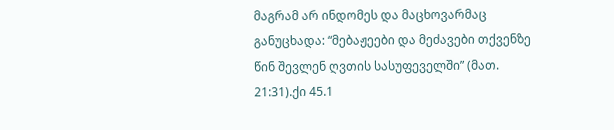მაგრამ არ ინდომეს და მაცხოვარმაც განუცხადა: “მებაჟეები და მეძავები თქვენზე წინ შევლენ ღვთის სასუფეველში” (მათ. 21:31).ქი 45.1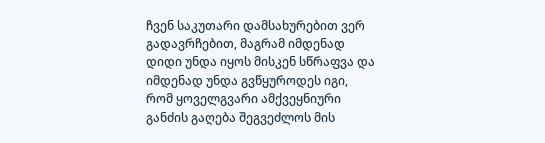ჩვენ საკუთარი დამსახურებით ვერ გადავრჩებით, მაგრამ იმდენად დიდი უნდა იყოს მისკენ სწრაფვა და იმდენად უნდა გვწყუროდეს იგი, რომ ყოველგვარი ამქვეყნიური განძის გაღება შეგვეძლოს მის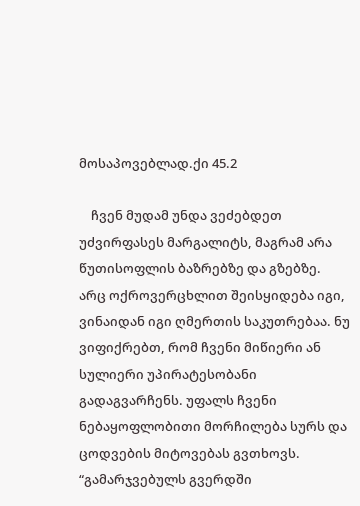მოსაპოვებლად.ქი 45.2

    ჩვენ მუდამ უნდა ვეძებდეთ უძვირფასეს მარგალიტს, მაგრამ არა წუთისოფლის ბაზრებზე და გზებზე. არც ოქროვერცხლით შეისყიდება იგი, ვინაიდან იგი ღმერთის საკუთრებაა. ნუ ვიფიქრებთ, რომ ჩვენი მიწიერი ან სულიერი უპირატესობანი გადაგვარჩენს. უფალს ჩვენი ნებაყოფლობითი მორჩილება სურს და ცოდვების მიტოვებას გვთხოვს. “გამარჯვებულს გვერდში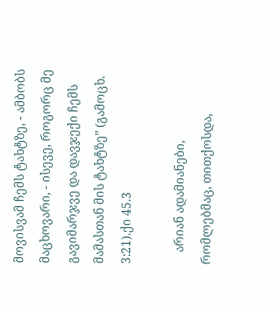მოვისვამ ჩემს ტახტზე, - ამბობს მაცხოვარი, - ისევე, როგორც მე გავიმარჯვე და დავჯექი ჩემს მამასთან მის ტახტზე” (გამოცხ. 3:21).ქი 45.3

    არიან ადამიანები, რომლებმაც, თითქოსდა,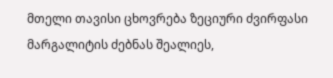მთელი თავისი ცხოვრება ზეციური ძვირფასი მარგალიტის ძებნას შეალიეს,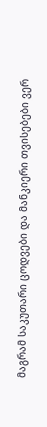მაგრამ საკუთარი ცოდვები და მანკიერი თვისებები ვერ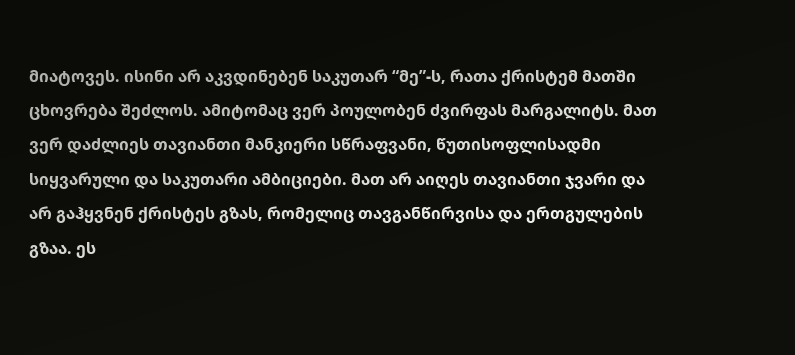მიატოვეს. ისინი არ აკვდინებენ საკუთარ “მე”-ს, რათა ქრისტემ მათში ცხოვრება შეძლოს. ამიტომაც ვერ პოულობენ ძვირფას მარგალიტს. მათ ვერ დაძლიეს თავიანთი მანკიერი სწრაფვანი, წუთისოფლისადმი სიყვარული და საკუთარი ამბიციები. მათ არ აიღეს თავიანთი ჯვარი და არ გაჰყვნენ ქრისტეს გზას, რომელიც თავგანწირვისა და ერთგულების გზაა. ეს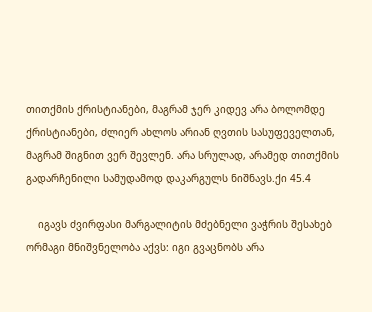თითქმის ქრისტიანები, მაგრამ ჯერ კიდევ არა ბოლომდე ქრისტიანები, ძლიერ ახლოს არიან ღვთის სასუფეველთან, მაგრამ შიგნით ვერ შევლენ. არა სრულად, არამედ თითქმის გადარჩენილი სამუდამოდ დაკარგულს ნიშნავს.ქი 45.4

    იგავს ძვირფასი მარგალიტის მძებნელი ვაჭრის შესახებ ორმაგი მნიშვნელობა აქვს: იგი გვაცნობს არა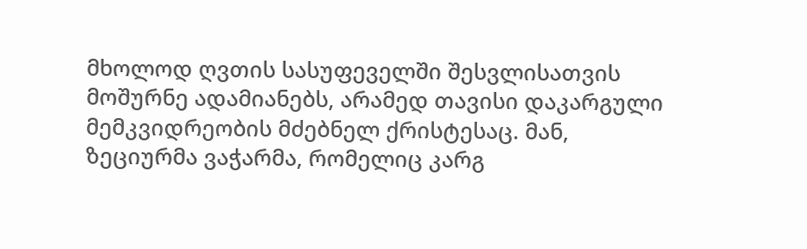მხოლოდ ღვთის სასუფეველში შესვლისათვის მოშურნე ადამიანებს, არამედ თავისი დაკარგული მემკვიდრეობის მძებნელ ქრისტესაც. მან, ზეციურმა ვაჭარმა, რომელიც კარგ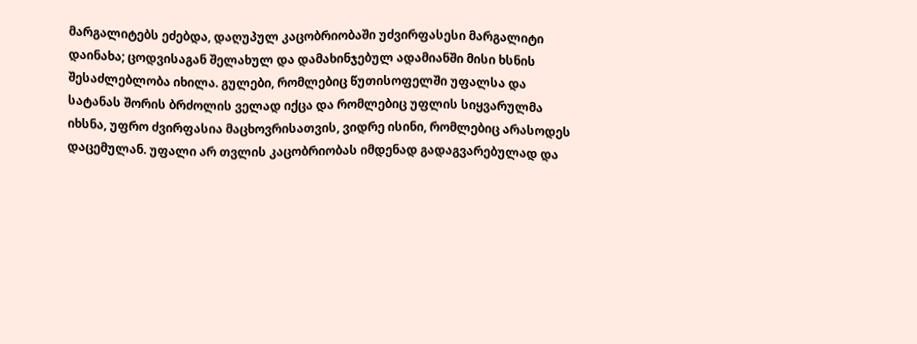მარგალიტებს ეძებდა, დაღუპულ კაცობრიობაში უძვირფასესი მარგალიტი დაინახა; ცოდვისაგან შელახულ და დამახინჯებულ ადამიანში მისი ხსნის შესაძლებლობა იხილა. გულები, რომლებიც წუთისოფელში უფალსა და სატანას შორის ბრძოლის ველად იქცა და რომლებიც უფლის სიყვარულმა იხსნა, უფრო ძვირფასია მაცხოვრისათვის, ვიდრე ისინი, რომლებიც არასოდეს დაცემულან. უფალი არ თვლის კაცობრიობას იმდენად გადაგვარებულად და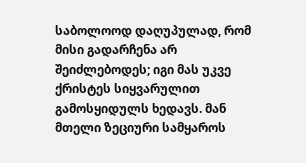საბოლოოდ დაღუპულად, რომ მისი გადარჩენა არ შეიძლებოდეს; იგი მას უკვე ქრისტეს სიყვარულით გამოსყიდულს ხედავს. მან მთელი ზეციური სამყაროს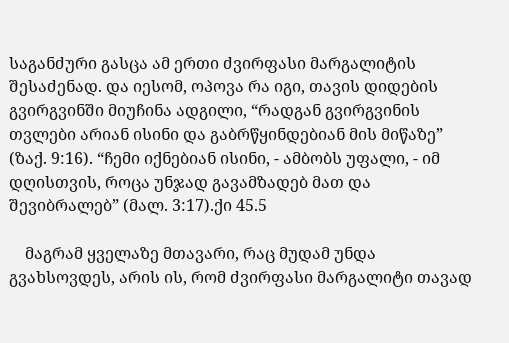საგანძური გასცა ამ ერთი ძვირფასი მარგალიტის შესაძენად. და იესომ, ოპოვა რა იგი, თავის დიდების გვირგვინში მიუჩინა ადგილი, “რადგან გვირგვინის თვლები არიან ისინი და გაბრწყინდებიან მის მიწაზე” (ზაქ. 9:16). “ჩემი იქნებიან ისინი, - ამბობს უფალი, - იმ დღისთვის, როცა უნჯად გავამზადებ მათ და შევიბრალებ” (მალ. 3:17).ქი 45.5

    მაგრამ ყველაზე მთავარი, რაც მუდამ უნდა გვახსოვდეს, არის ის, რომ ძვირფასი მარგალიტი თავად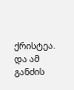ქრისტეა. და ამ განძის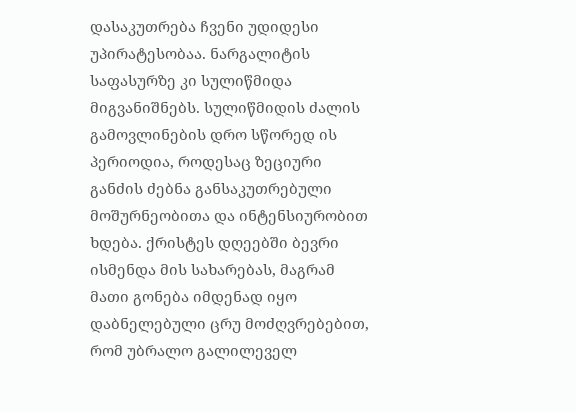დასაკუთრება ჩვენი უდიდესი უპირატესობაა. ნარგალიტის საფასურზე კი სულიწმიდა მიგვანიშნებს. სულიწმიდის ძალის გამოვლინების დრო სწორედ ის პერიოდია, როდესაც ზეციური განძის ძებნა განსაკუთრებული მოშურნეობითა და ინტენსიურობით ხდება. ქრისტეს დღეებში ბევრი ისმენდა მის სახარებას, მაგრამ მათი გონება იმდენად იყო დაბნელებული ცრუ მოძღვრებებით, რომ უბრალო გალილეველ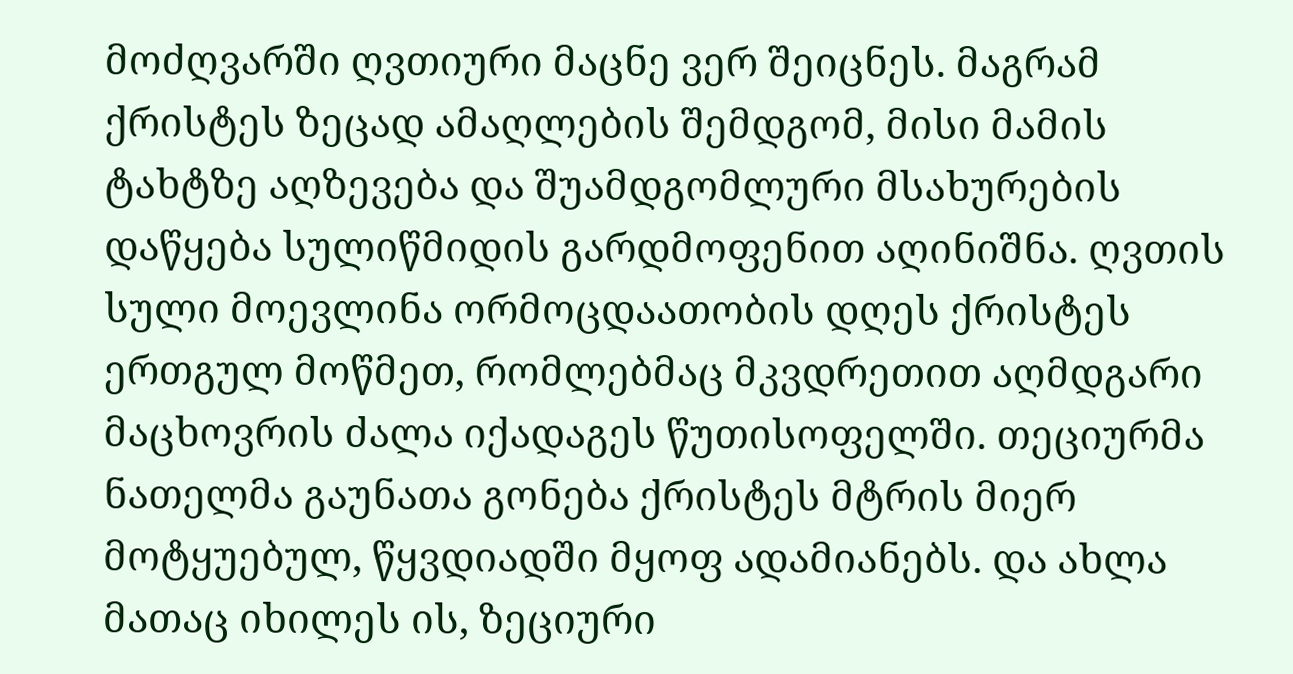მოძღვარში ღვთიური მაცნე ვერ შეიცნეს. მაგრამ ქრისტეს ზეცად ამაღლების შემდგომ, მისი მამის ტახტზე აღზევება და შუამდგომლური მსახურების დაწყება სულიწმიდის გარდმოფენით აღინიშნა. ღვთის სული მოევლინა ორმოცდაათობის დღეს ქრისტეს ერთგულ მოწმეთ, რომლებმაც მკვდრეთით აღმდგარი მაცხოვრის ძალა იქადაგეს წუთისოფელში. თეციურმა ნათელმა გაუნათა გონება ქრისტეს მტრის მიერ მოტყუებულ, წყვდიადში მყოფ ადამიანებს. და ახლა მათაც იხილეს ის, ზეციური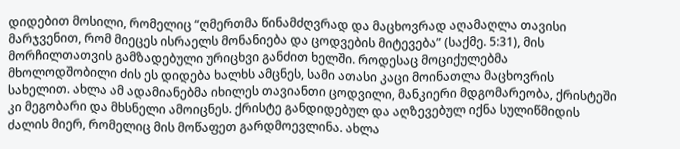დიდებით მოსილი, რომელიც “ღმერთმა წინამძღვრად და მაცხოვრად აღამაღლა თავისი მარჯვენით, რომ მიეცეს ისრაელს მონანიება და ცოდვების მიტევება” (საქმე. 5:31), მის მორჩილთათვის გამზადებული ურიცხვი განძით ხელში. როდესაც მოციქულებმა მხოლოდშობილი ძის ეს დიდება ხალხს ამცნეს, სამი ათასი კაცი მოინათლა მაცხოვრის სახელით. ახლა ამ ადამიანებმა იხილეს თავიანთი ცოდვილი, მანკიერი მდგომარეობა, ქრისტეში კი მეგობარი და მხსნელი ამოიცნეს. ქრისტე განდიდებულ და აღზევებულ იქნა სულიწმიდის ძალის მიერ, რომელიც მის მოწაფეთ გარდმოევლინა. ახლა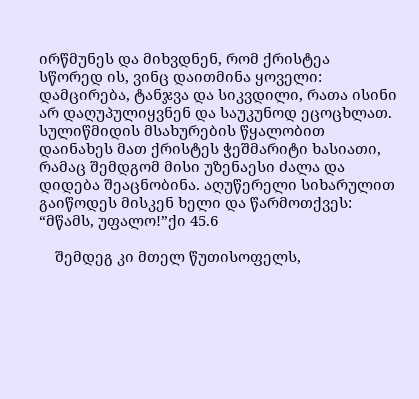ირწმუნეს და მიხვდნენ, რომ ქრისტეა სწორედ ის, ვინც დაითმინა ყოველი: დამცირება, ტანჯვა და სიკვდილი, რათა ისინი არ დაღუპულიყვნენ და საუკუნოდ ეცოცხლათ. სულიწმიდის მსახურების წყალობით დაინახეს მათ ქრისტეს ჭეშმარიტი ხასიათი, რამაც შემდგომ მისი უზენაესი ძალა და დიდება შეაცნობინა. აღუწერელი სიხარულით გაიწოდეს მისკენ ხელი და წარმოთქვეს: “მწამს, უფალო!”ქი 45.6

    შემდეგ კი მთელ წუთისოფელს,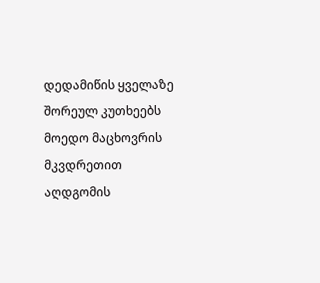დედამიწის ყველაზე შორეულ კუთხეებს მოედო მაცხოვრის მკვდრეთით აღდგომის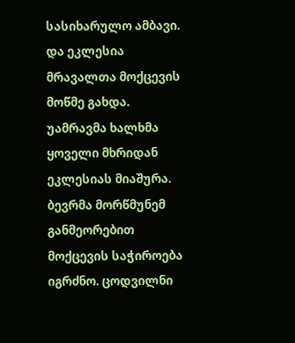სასიხარულო ამბავი. და ეკლესია მრავალთა მოქცევის მოწმე გახდა. უამრავმა ხალხმა ყოველი მხრიდან ეკლესიას მიაშურა. ბევრმა მორწმუნემ განმეორებით მოქცევის საჭიროება იგრძნო. ცოდვილნი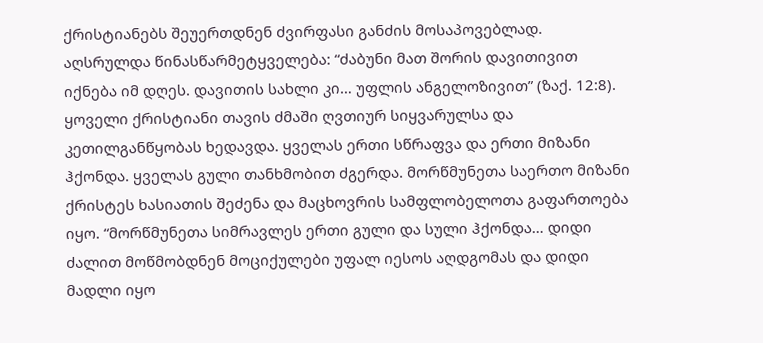ქრისტიანებს შეუერთდნენ ძვირფასი განძის მოსაპოვებლად. აღსრულდა წინასწარმეტყველება: “ძაბუნი მათ შორის დავითივით იქნება იმ დღეს. დავითის სახლი კი… უფლის ანგელოზივით” (ზაქ. 12:8). ყოველი ქრისტიანი თავის ძმაში ღვთიურ სიყვარულსა და კეთილგანწყობას ხედავდა. ყველას ერთი სწრაფვა და ერთი მიზანი ჰქონდა. ყველას გული თანხმობით ძგერდა. მორწმუნეთა საერთო მიზანი ქრისტეს ხასიათის შეძენა და მაცხოვრის სამფლობელოთა გაფართოება იყო. “მორწმუნეთა სიმრავლეს ერთი გული და სული ჰქონდა… დიდი ძალით მოწმობდნენ მოციქულები უფალ იესოს აღდგომას და დიდი მადლი იყო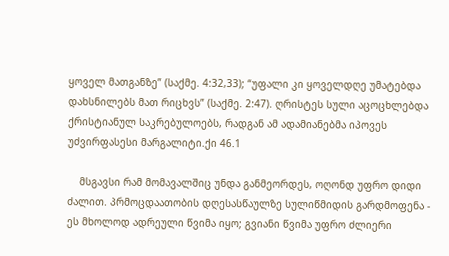ყოველ მათგანზე” (საქმე. 4:32,33); “უფალი კი ყოველდღე უმატებდა დახსნილებს მათ რიცხვს” (საქმე. 2:47). ღრისტეს სული აცოცხლებდა ქრისტიანულ საკრებულოებს, რადგან ამ ადამიანებმა იპოვეს უძვირფასესი მარგალიტი.ქი 46.1

    მსგავსი რამ მომავალშიც უნდა განმეორდეს, ოღონდ უფრო დიდი ძალით. პრმოცდაათობის დღესასწაულზე სულიწმიდის გარდმოფენა - ეს მხოლოდ ადრეული წვიმა იყო; გვიანი წვიმა უფრო ძლიერი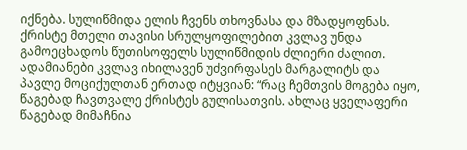იქნება. სულიწმიდა ელის ჩვენს თხოვნასა და მზადყოფნას. ქრისტე მთელი თავისი სრულყოფილებით კვლავ უნდა გამოეცხადოს წუთისოფელს სულიწმიდის ძლიერი ძალით. ადამიანები კვლავ იხილავენ უძვირფასეს მარგალიტს და პავლე მოციქულთან ერთად იტყვიან: “რაც ჩემთვის მოგება იყო, წაგებად ჩავთვალე ქრისტეს გულისათვის. ახლაც ყველაფერი წაგებად მიმაჩნია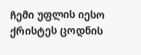ჩემი უფლის იესო ქრისტეს ცოდნის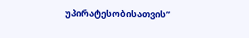უპირატესობისათვის”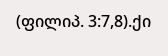(ფილიპ. 3:7,8).ქი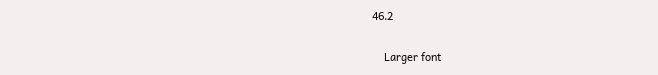46.2

    Larger font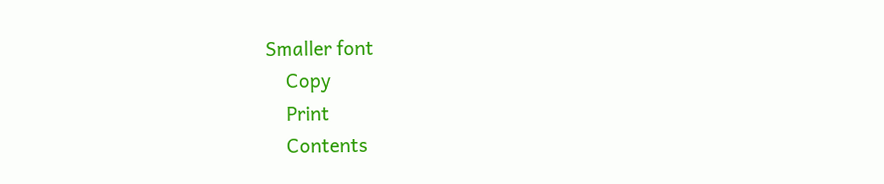Smaller font
    Copy
    Print
    Contents